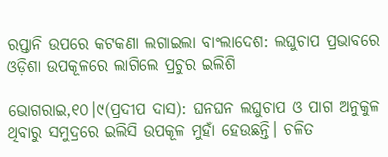ରପ୍ତାନି ଉପରେ କଟକଣା ଲଗାଇଲା ବାଂଲାଦେଶ: ଲଘୁଚାପ ପ୍ରଭାବରେ ଓଡ଼ିଶା ଉପକୂଳରେ ଲାଗିଲେ ପ୍ରଚୁର ଇଲିଶି

ଭୋଗରାଇ,୧୦।୯(ପ୍ରଦୀପ ଦାସ): ଘନଘନ ଲଘୁଚାପ ଓ ପାଗ ଅନୁକୁଳ ଥିବାରୁ ସମୁଦ୍ରରେ ଇଲିସି ଉପକୂଳ ମୁହାଁ ହେଉଛନ୍ତି। ଚଳିତ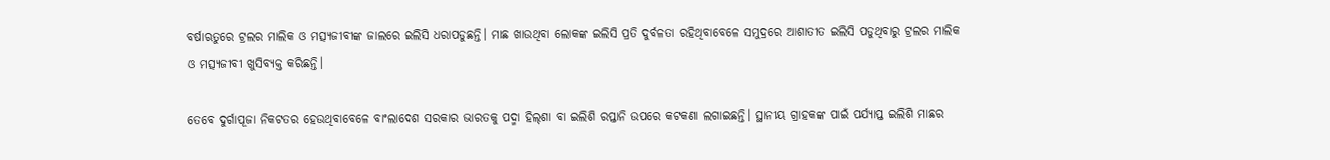ବର୍ଷାଋତୁରେ ଟ୍ରଲର ମାଲିକ ଓ ମତ୍ସ୍ୟଜୀବୀଙ୍କ ଜାଲରେ ଇଲିସି ଧରାପଡୁଛନ୍ତି। ମାଛ ଖାଉଥିବା ଲୋକଙ୍କ ଇଲିସି ପ୍ରତି ଦୁର୍ବଳତା ରହିଥିବାବେଳେ ସମୁଦ୍ରରେ ଆଶାତୀତ ଇଲିସି ପଡୁଥିବାରୁ ଟ୍ରଲର ମାଲିକ ଓ ମତ୍ସ୍ୟଜୀବୀ ଖୁସିବ୍ୟକ୍ତ କରିଛନ୍ତି।

ତେବେ ଦୁର୍ଗାପୂଜା ନିକଟତର ହେଉଥିବାବେଳେ ବାଂଲାଦେଶ ସରକାର ଭାରତକୁ ପଦ୍ମା ହିଲ୍‌ଶା ବା ଇଲିଶି ରପ୍ତାନି ଉପରେ କଟକଣା ଲଗାଇଛନ୍ତି। ସ୍ଥାନୀୟ ଗ୍ରାହକଙ୍କ ପାଇଁ ପର୍ଯ୍ୟାପ୍ତ ଇଲିଶି ମାଛର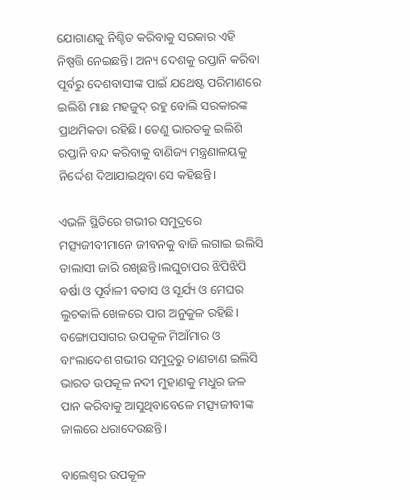ଯୋଗାଣକୁ ନିଶ୍ଚିତ କରିବାକୁ ସରକାର ଏହି ନିଷ୍ପତ୍ତି ନେଇଛନ୍ତି। ଅନ୍ୟ ଦେଶକୁ ରପ୍ତାନି କରିବା ପୂର୍ବରୁ ଦେଶବାସୀଙ୍କ ପାଇଁ ଯଥେଷ୍ଟ ପରିମାଣରେ ଇଲିଶି ମାଛ ମହଜୁଦ୍‌ ରହୁ ବୋଲି ସରକାରଙ୍କ ପ୍ରାଥମିକତା ରହିଛି। ତେଣୁ ଭାରତକୁ ଇଲିଶି ରପ୍ତାନି ବନ୍ଦ କରିବାକୁ ବାଣିଜ୍ୟ ମନ୍ତ୍ରଣାଳୟକୁ ନିର୍ଦ୍ଦେଶ ଦିଆଯାଇଥିବା ସେ କହିଛନ୍ତି।

ଏଭଳି ସ୍ଥିତିରେ ଗଭୀର ସମୁଦ୍ରରେ ମତ୍ସ୍ୟଜୀବୀମାନେ ଜୀବନକୁ ବାଜି ଲଗାଇ ଇଲିସି ତାଲାସୀ ଜାରି ରଖିଛନ୍ତି।ଲଘୁଚାପର ଝିପିଝିପି ବର୍ଷା ଓ ପୂର୍ବାଳୀ ବତାସ ଓ ସୂର୍ଯ୍ୟ ଓ ମେଘର ଲୁଚକାଳି ଖେଳରେ ପାଗ ଅନୁକୁଳ ରହିଛି। ବଙ୍ଗୋପସାଗର ଉପକୂଳ ମିଆଁମାର ଓ ବାଂଲାଦେଶ ଗଭୀର ସମୁଦ୍ରରୁ ଚାଣଚାଣ ଇଲିସି ଭାରତ ଉପକୂଳ ନଦୀ ମୁହାଣକୁ ମଧୁର ଜଳ ପାନ କରିବାକୁ ଆସୁଥିବାବେଳେ ମତ୍ସ୍ୟଜୀବୀଙ୍କ ଜାଲରେ ଧରାଦେଉଛନ୍ତି।

ବାଲେଶ୍ୱର ଉପକୂଳ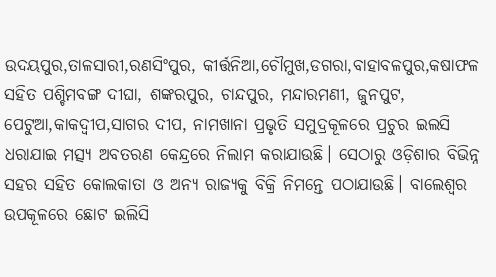ଉଦୟପୁର,ତାଳସାରୀ,ରଣସିଂପୁର, କୀର୍ତ୍ତନିଆ,ଚୌମୁଖ,ଡଗରା,ବାହାବଳପୁର,କଷାଫଳ ସହିତ ପଶ୍ଚିମବଙ୍ଗ ଦୀଘା, ଶଙ୍କରପୁର, ଚାନ୍ଦପୁର, ମନ୍ଦାରମଣୀ, ଜୁନପୁଟ, ପେଟୁଆ,କାକଦ୍ୱୀପ,ସାଗର ଦୀପ, ନାମଖାନା ପ୍ରଭୃତି ସମୁଦ୍ରକୂଳରେ ପ୍ରଚୁର ଇଲସି ଧରାଯାଇ ମତ୍ସ୍ୟ ଅବତରଣ କେନ୍ଦ୍ରରେ ନିଲାମ କରାଯାଉଛି। ସେଠାରୁ ଓଡ଼ିଶାର ବିଭିନ୍ନ ସହର ସହିତ କୋଲକାତା ଓ ଅନ୍ୟ ରାଜ୍ୟକୁ ବିକ୍ରି ନିମନ୍ତେ ପଠାଯାଉଛି। ବାଲେଶ୍ୱର ଉପକୂଳରେ ଛୋଟ ଇଲିସି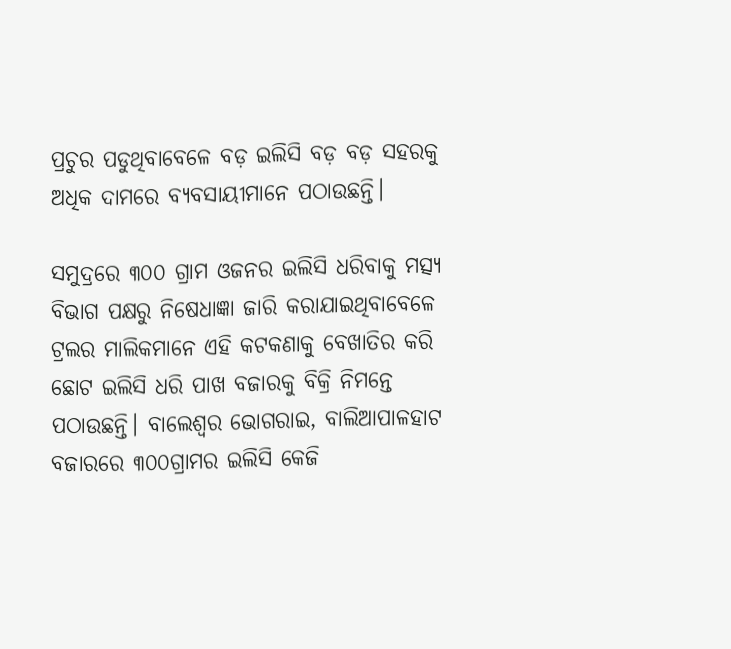ପ୍ରଚୁର ପଡୁଥିବାବେଳେ ବଡ଼ ଇଲିସି ବଡ଼ ବଡ଼ ସହରକୁ ଅଧିକ ଦାମରେ ବ୍ୟବସାୟୀମାନେ ପଠାଉଛନ୍ତି।

ସମୁଦ୍ରରେ ୩୦୦ ଗ୍ରାମ ଓଜନର ଇଲିସି ଧରିବାକୁ ମତ୍ସ୍ୟ ବିଭାଗ ପକ୍ଷରୁ ନିଷେଧାଜ୍ଞା ଜାରି କରାଯାଇଥିବାବେଳେ ଟ୍ରଲର ମାଲିକମାନେ ଏହି କଟକଣାକୁ ବେଖାତିର କରି ଛୋଟ ଇଲିସି ଧରି ପାଖ ବଜାରକୁ ବିକ୍ରି ନିମନ୍ତେ ପଠାଉଛନ୍ତି। ବାଲେଶ୍ୱର ଭୋଗରାଇ, ବାଲିଆପାଳହାଟ ବଜାରରେ ୩୦୦ଗ୍ରାମର ଇଲିସି କେଜି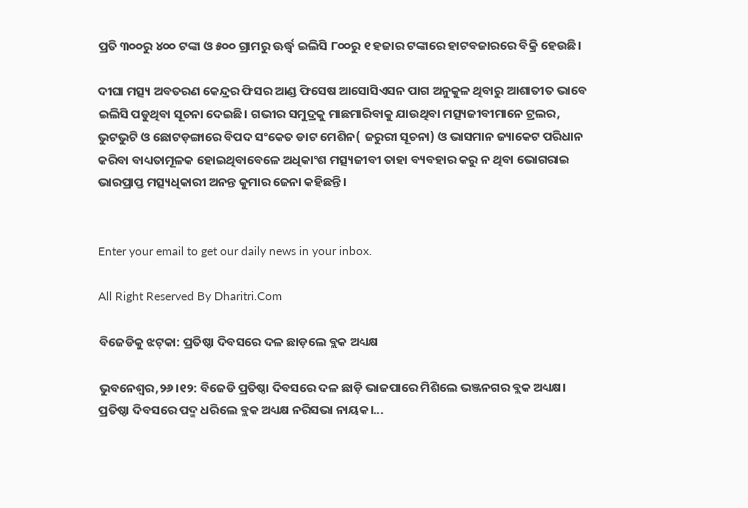ପ୍ରତି ୩୦୦ରୁ ୪୦୦ ଟଙ୍କା ଓ ୫୦୦ ଗ୍ରାମରୁ ଊର୍ଦ୍ଧ୍ୱ ଇଲିସି ୮୦୦ରୁ ୧ ହଜାର ଟଙ୍କାରେ ହାଟବଜାରରେ ବିକ୍ରି ହେଉଛି।

ଦୀଘା ମତ୍ସ୍ୟ ଅବତରଣ କେନ୍ଦ୍ରର ଫିସର ଆଣ୍ଡ ଫିସେଷ ଆସୋସିଏସନ ପାଗ ଅନୁକୁଳ ଥିବାରୁ ଆଶାତୀତ ଭାବେ ଇଲିସି ପଡୁଥିବା ସୂଚନା ଦେଇଛି। ଗଭୀର ସମୁଦ୍ରକୁ ମାଛମାରିବାକୁ ଯାଉଥିବା ମତ୍ସ୍ୟଜୀବୀମାନେ ଟ୍ରଲର, ଭୁଟଭୁଟି ଓ ଛୋଟଡ଼ଙ୍ଗାରେ ବିପଦ ସଂକେତ ଡାଟ ମେଶିନ( ଜରୁରୀ ସୂଚନା) ଓ ଭାସମାନ ଜ୍ୟାକେଟ ପରିଧାନ କରିବା ବାଧ୍ୟତାମୂଳକ ହୋଇଥିବାବେଳେ ଅଧିକାଂଶ ମତ୍ସ୍ୟଜୀବୀ ତାହା ବ୍ୟବହାର କରୁ ନ ଥିବା ଭୋଗରାଇ ଭାରପ୍ରାପ୍ତ ମତ୍ସ୍ୟଧିକାରୀ ଅନନ୍ତ କୁମାର ଜେନା କହିଛନ୍ତି।


Enter your email to get our daily news in your inbox.

All Right Reserved By Dharitri.Com

ବିଜେଡିକୁ ଝଟ୍‌କା: ପ୍ରତିଷ୍ଠା ଦିବସରେ ଦଳ ଛାଡ଼ଲେ ବ୍ଲକ ଅଧ୍ୟକ୍ଷ

ଭୁବନେଶ୍ୱର,୨୬।୧୨: ବିଜେଡି ପ୍ରତିଷ୍ଠା ଦିବସରେ ଦଳ ଛାଡ଼ି ଭାଜପାରେ ମିଶିଲେ ଭଞ୍ଜନଗର ବ୍ଲକ ଅଧ୍ୟକ୍ଷ। ପ୍ରତିଷ୍ଠା ଦିବସରେ ପଦ୍ମ ଧରିଲେ ବ୍ଲକ ଅଧ୍ୟକ୍ଷ ନରିସଭା ନାୟକ।...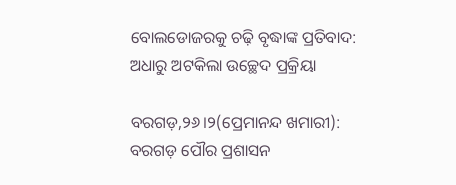ବୋଲଡୋଜରକୁ ଚଢ଼ି ବୃଦ୍ଧାଙ୍କ ପ୍ରତିବାଦ: ଅଧାରୁ ଅଟକିଲା ଉଚ୍ଛେଦ ପ୍ରକ୍ରିୟା

ବରଗଡ଼,୨୬।୨(ପ୍ରେମାନନ୍ଦ ଖମାରୀ): ବରଗଡ଼ ପୌର ପ୍ରଶାସନ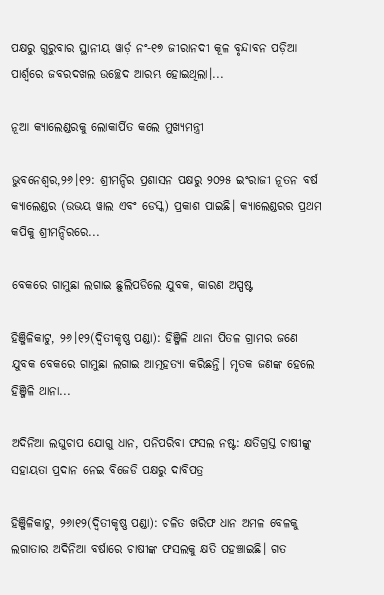ପକ୍ଷରୁ ଗୁରୁବାର ସ୍ଥାନୀୟ ୱାର୍ଡ଼ ନଂ-୧୭ ଜୀରାନଦୀ କୂଳ ବୃନ୍ଦାବନ ପଡ଼ିଆ ପାର୍ଶ୍ୱରେ ଜବରଦଖଲ ଉଚ୍ଛେଦ ଆରମ୍ଭ ହୋଇଥିଲା।...

ନୂଆ କ୍ୟାଲେଣ୍ଡରକୁ ଲୋକାର୍ପିତ କଲେ ମୁଖ୍ୟମନ୍ତ୍ରୀ

ଭୁବନେଶ୍ୱର,୨୬।୧୨: ଶ୍ରୀମନ୍ଦିର ପ୍ରଶାସନ ପକ୍ଷରୁ ୨୦୨୫ ଇଂରାଜୀ ନୂତନ ବର୍ଷ କ୍ୟାଲେଣ୍ଡର (ଉଭୟ ୱାଲ ଏବଂ ଡେସ୍କ) ପ୍ରକାଶ ପାଇଛି। କ୍ୟାଲେଣ୍ଡରର ପ୍ରଥମ କପିକୁ ଶ୍ରୀମନ୍ଦିରରେ...

ବେକରେ ଗାମୁଛା ଲଗାଇ ଛୁଲିପଡିଲେ ଯୁବକ, କାରଣ ଅସ୍ପଷ୍ଟ

ହିଞ୍ଜିଳିକାଟୁ, ୨୬।୧୨(ଦ୍ବିତୀକୃଷ୍ଣ ପଣ୍ଡା): ହିଞ୍ଜିଳି ଥାନା ପିତଳ ଗ୍ରାମର ଜଣେ ଯୁବକ ବେକରେ ଗାମୁଛା ଲଗାଇ ଆତ୍ମହତ୍ୟା କରିଛନ୍ତି। ମୃତକ ଜଣଙ୍କ ହେଲେ ହିଞ୍ଜିଳି ଥାନା...

ଅଦିନିଆ ଲଘୁଚାପ ଯୋଗୁ ଧାନ, ପନିପରିବା ଫସଲ ନଷ୍ଟ: କ୍ଷତିଗ୍ରସ୍ତ ଚାଷୀଙ୍କୁ ସହାୟତା ପ୍ରଦାନ ନେଇ ବିଜେଡି ପକ୍ଷରୁ ଦାବିପତ୍ର

ହିଞ୍ଜିଳିକାଟୁ, ୨୬ା୧୨(ଦ୍ବିତୀକୃଷ୍ଣ ପଣ୍ଡା): ଚଳିତ ଖରିଫ ଧାନ ଅମଳ ବେଳକୁ ଲଗାତାର ଅଦିନିଆ ବର୍ଷାରେ ଚାଷୀଙ୍କ ଫସଲକୁ କ୍ଷତି ପହଞ୍ଚାଇଛି। ଗତ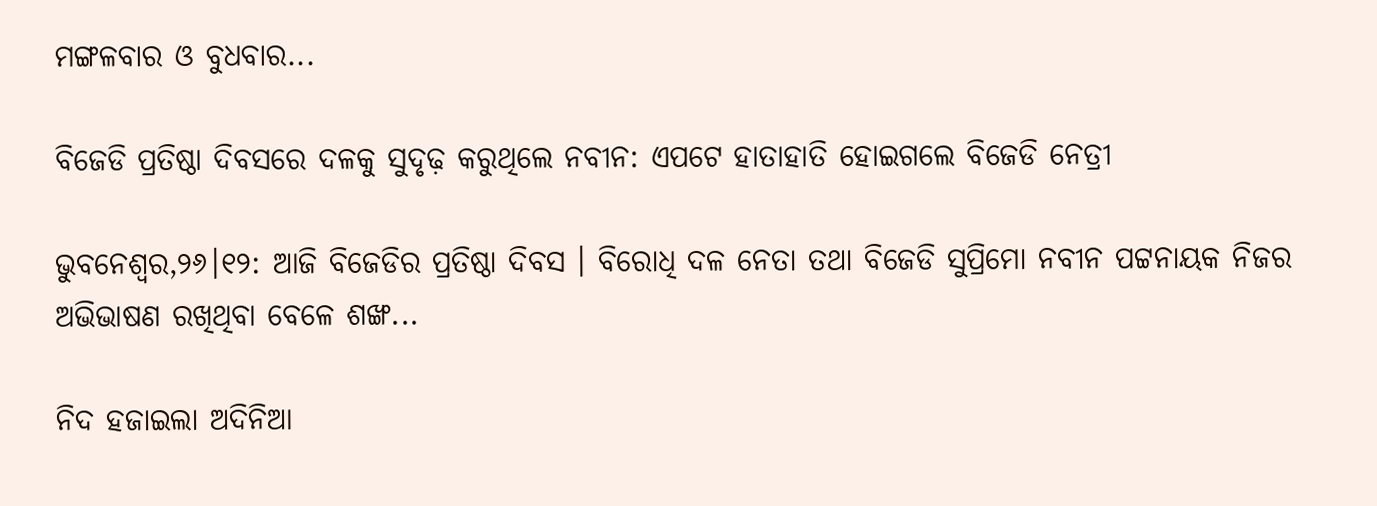ମଙ୍ଗଳବାର ଓ ବୁଧବାର...

ବିଜେଡି ପ୍ରତିଷ୍ଠା ଦିବସରେ ଦଳକୁ ସୁଦୃଢ଼ କରୁଥିଲେ ନବୀନ: ଏପଟେ ହାତାହାତି ହୋଇଗଲେ ବିଜେଡି ନେତ୍ରୀ

ଭୁବନେଶ୍ୱର,୨୬।୧୨: ଆଜି ବିଜେଡିର ପ୍ରତିଷ୍ଠା ଦିବସ । ବିରୋଧି ଦଳ ନେତା ତଥା ବିଜେଡି ସୁପ୍ରିମୋ ନବୀନ ପଟ୍ଟନାୟକ ନିଜର ଅଭିଭାଷଣ ରଖିଥିବା ବେଳେ ଶଙ୍ଖ...

ନିଦ ହଜାଇଲା ଅଦିନିଆ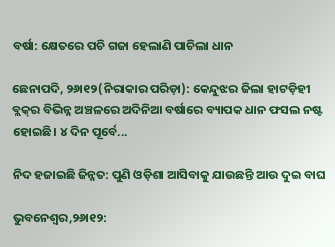ବର୍ଷା: କ୍ଷେତରେ ପଚି ଗଜା ହେଲାଣି ପାଚିଲା ଧାନ

ଛେନାପଦି, ୨୬ା୧୨(ନିରାକାର ପରିଡ଼ା): କେନ୍ଦୁଝର ଜିଲା ହାଟଡ଼ିହୀ ବ୍ଲକ୍‌ର ବିଭିନ୍ନ ଅଞ୍ଚଳରେ ଅଦିନିଆ ବର୍ଷାରେ ବ୍ୟାପକ ଧାନ ଫସଲ ନଷ୍ଟ ହୋଇଛି। ୪ ଦିନ ପୂର୍ବେ...

ନିଦ ହଜାଇଛି ଜିନ୍ନତ: ପୁଣି ଓଡ଼ିଶା ଆସିବାକୁ ଯାଉଛନ୍ତି ଆଉ ଦୁଇ ବାଘ

ଭୁବନେଶ୍ୱର,୨୬ା୧୨: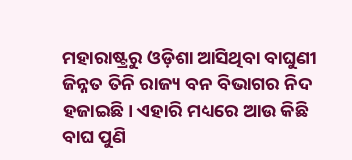ମହାରାଷ୍ଟ୍ରରୁ ଓଡ଼ିଶା ଆସିଥିବା ବାଘୁଣୀ ଜିନ୍ନତ ତିନି ରାଜ୍ୟ ବନ ବିଭାଗର ନିଦ ହଜାଇଛି। ଏହାରି ମଧ୍ୟରେ ଆଉ କିଛି ବାଘ ପୁଣି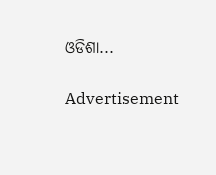ଓଡିଶା...

Advertisement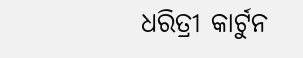ଧରିତ୍ରୀ କାର୍ଟୁନ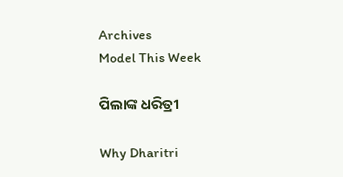Archives
Model This Week

ପିଲାଙ୍କ ଧରିତ୍ରୀ

Why Dharitri